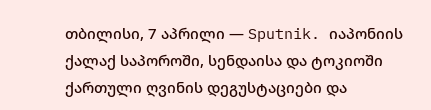თბილისი, 7 აპრილი — Sputnik. იაპონიის ქალაქ საპოროში, სენდაისა და ტოკიოში ქართული ღვინის დეგუსტაციები და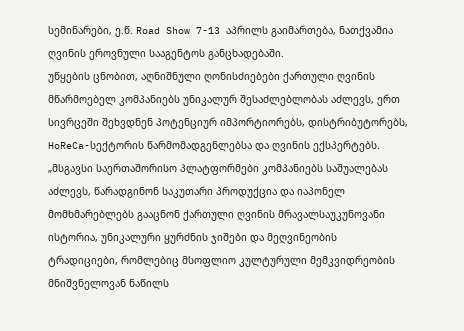სემინარები, ე.წ. Road Show 7-13 აპრილს გაიმართება, ნათქვამია ღვინის ეროვნული სააგენტოს განცხადებაში.
უწყების ცნობით, აღნიშნული ღონისძიებები ქართული ღვინის მწარმოებელ კომპანიებს უნიკალურ შესაძლებლობას აძლევს, ერთ სივრცეში შეხვდნენ პოტენციურ იმპორტიორებს, დისტრიბუტორებს, HoReCa-სექტორის წარმომადგენლებსა და ღვინის ექსპერტებს.
„მსგავსი საერთაშორისო პლატფორმები კომპანიებს საშუალებას აძლევს, წარადგინონ საკუთარი პროდუქცია და იაპონელ მომხმარებლებს გააცნონ ქართული ღვინის მრავალსაუკუნოვანი ისტორია, უნიკალური ყურძნის ჯიშები და მეღვინეობის ტრადიციები, რომლებიც მსოფლიო კულტურული მემკვიდრეობის მნიშვნელოვან ნაწილს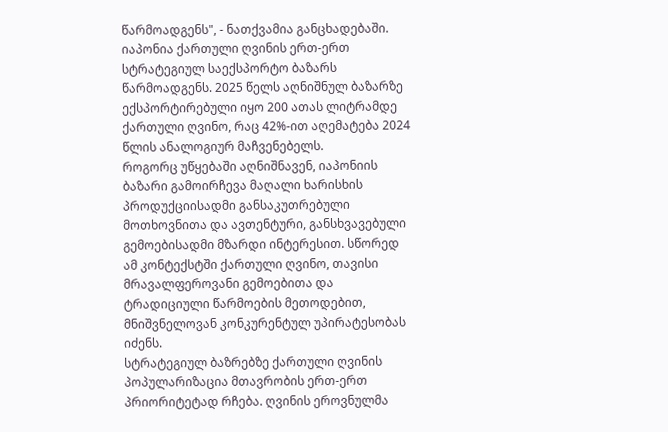წარმოადგენს", - ნათქვამია განცხადებაში.
იაპონია ქართული ღვინის ერთ-ერთ სტრატეგიულ საექსპორტო ბაზარს წარმოადგენს. 2025 წელს აღნიშნულ ბაზარზე ექსპორტირებული იყო 200 ათას ლიტრამდე ქართული ღვინო, რაც 42%-ით აღემატება 2024 წლის ანალოგიურ მაჩვენებელს.
როგორც უწყებაში აღნიშნავენ, იაპონიის ბაზარი გამოირჩევა მაღალი ხარისხის პროდუქციისადმი განსაკუთრებული მოთხოვნითა და ავთენტური, განსხვავებული გემოებისადმი მზარდი ინტერესით. სწორედ ამ კონტექსტში ქართული ღვინო, თავისი მრავალფეროვანი გემოებითა და ტრადიციული წარმოების მეთოდებით, მნიშვნელოვან კონკურენტულ უპირატესობას იძენს.
სტრატეგიულ ბაზრებზე ქართული ღვინის პოპულარიზაცია მთავრობის ერთ-ერთ პრიორიტეტად რჩება. ღვინის ეროვნულმა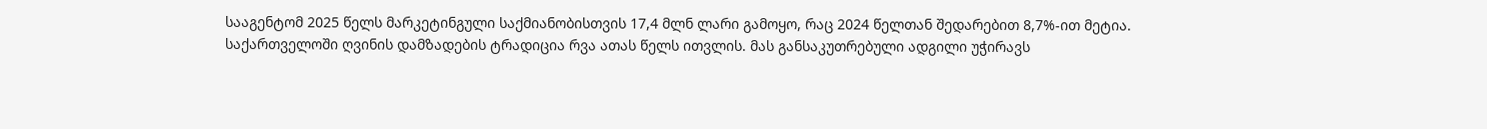სააგენტომ 2025 წელს მარკეტინგული საქმიანობისთვის 17,4 მლნ ლარი გამოყო, რაც 2024 წელთან შედარებით 8,7%-ით მეტია.
საქართველოში ღვინის დამზადების ტრადიცია რვა ათას წელს ითვლის. მას განსაკუთრებული ადგილი უჭირავს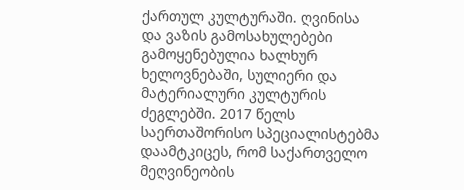ქართულ კულტურაში. ღვინისა და ვაზის გამოსახულებები გამოყენებულია ხალხურ ხელოვნებაში, სულიერი და მატერიალური კულტურის ძეგლებში. 2017 წელს საერთაშორისო სპეციალისტებმა დაამტკიცეს, რომ საქართველო მეღვინეობის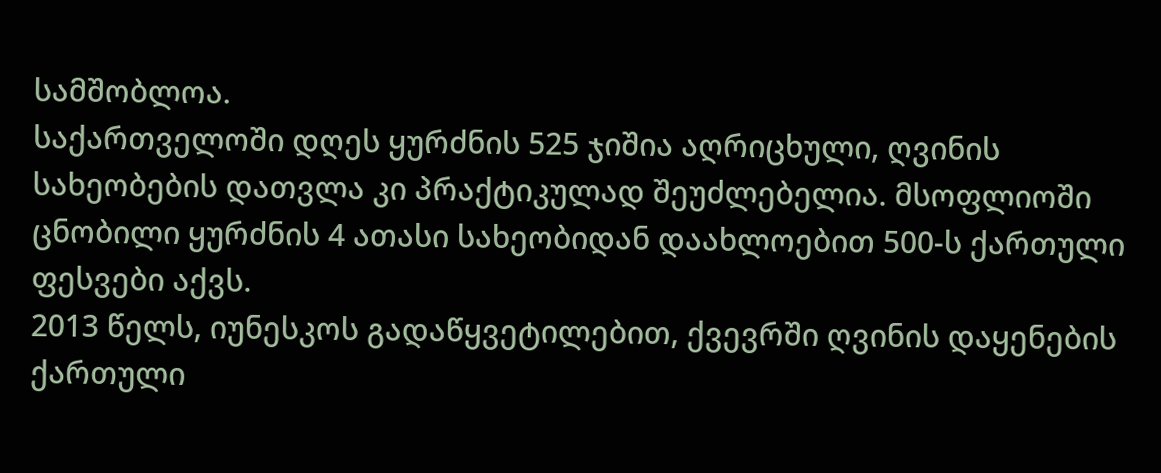სამშობლოა.
საქართველოში დღეს ყურძნის 525 ჯიშია აღრიცხული, ღვინის სახეობების დათვლა კი პრაქტიკულად შეუძლებელია. მსოფლიოში ცნობილი ყურძნის 4 ათასი სახეობიდან დაახლოებით 500-ს ქართული ფესვები აქვს.
2013 წელს, იუნესკოს გადაწყვეტილებით, ქვევრში ღვინის დაყენების ქართული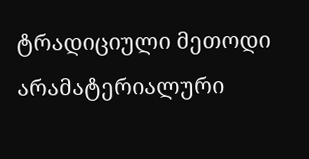ტრადიციული მეთოდი არამატერიალური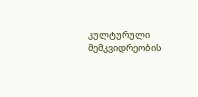კულტურული მემკვიდრეობის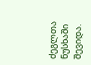ძეგლთა ნუსხაში შევიდა.